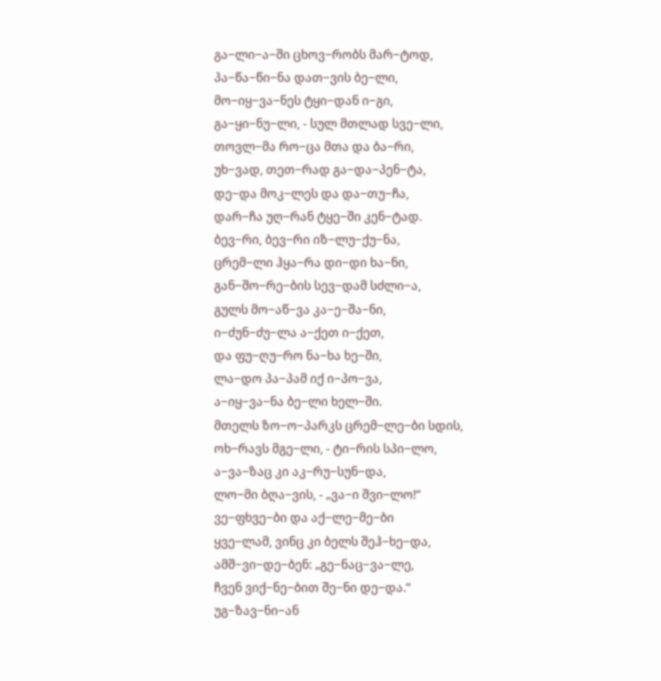გა−ლი−ა−ში ცხოვ−რობს მარ−ტოდ,
პა−წა−წი−ნა დათ−ვის ბე−ლი,
მო−იყ−ვა−ნეს ტყი−დან ი−გი,
გა−ყი−ნუ−ლი, - სულ მთლად სვე−ლი,
თოვლ−მა რო−ცა მთა და ბა−რი,
უხ−ვად, თეთ−რად გა−და−პენ−ტა,
დე−და მოკ−ლეს და და−თუ−ჩა,
დარ−ჩა უღ−რან ტყე−ში კენ−ტად.
ბევ−რი, ბევ−რი იზ−ლუ−ქუ−ნა,
ცრემ−ლი ჰყა−რა დი−დი ხა−ნი,
გან−შო−რე−ბის სევ−დამ სძლი−ა,
გულს მო−აწ−ვა კა−ე−შა−ნი,
ი−ძუნ−ძუ−ლა ა−ქეთ ი−ქეთ,
და ფუ−ღუ−რო ნა−ხა ხე−ში,
ლა−დო პა−პამ იქ ი−პო−ვა,
ა−იყ−ვა−ნა ბე−ლი ხელ−ში.
მთელს ზო−ო−პარკს ცრემ−ლე−ბი სდის,
ოხ−რავს მგე−ლი, - ტი−რის სპი−ლო,
ა−ვა−ზაც კი აკ−რუ−სუნ−და,
ლო−მი ბღა−ვის, - „ვა−ი შვი−ლო!“
ვე−ფხვე−ბი და აქ−ლე−მე−ბი
ყვე−ლამ, ვინც კი ბელს შეჰ−ხე−და,
ამშ−ვი−დე−ბენ: „გე−ნაც−ვა−ლე,
ჩვენ ვიქ−ნე−ბით შე−ნი დე−და.“
უგ−ზავ−ნი−ან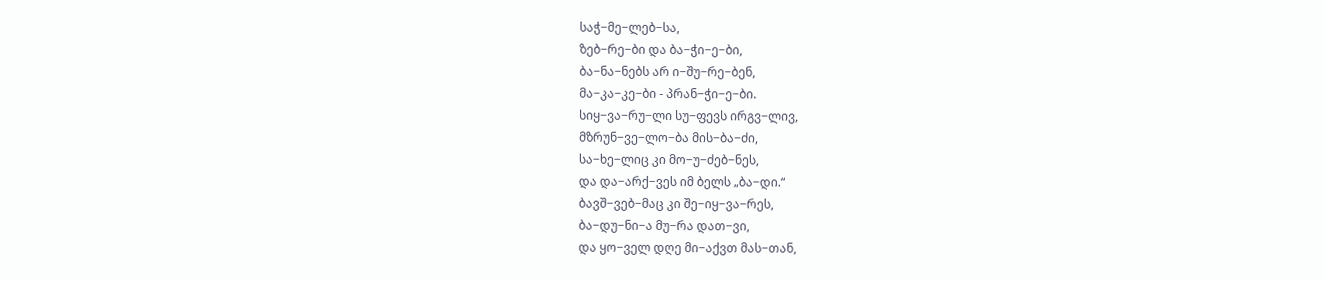საჭ−მე−ლებ−სა,
ზებ−რე−ბი და ბა−ჭი−ე−ბი,
ბა−ნა−ნებს არ ი−შუ−რე−ბენ,
მა−კა−კე−ბი - პრან−ჭი−ე−ბი.
სიყ−ვა−რუ−ლი სუ−ფევს ირგვ−ლივ,
მზრუნ−ვე−ლო−ბა მის−ბა−ძი,
სა−ხე−ლიც კი მო−უ−ძებ−ნეს,
და და−არქ−ვეს იმ ბელს „ბა−დი.“
ბავშ−ვებ−მაც კი შე−იყ−ვა−რეს,
ბა−დუ−ნი−ა მუ−რა დათ−ვი,
და ყო−ველ დღე მი−აქვთ მას−თან,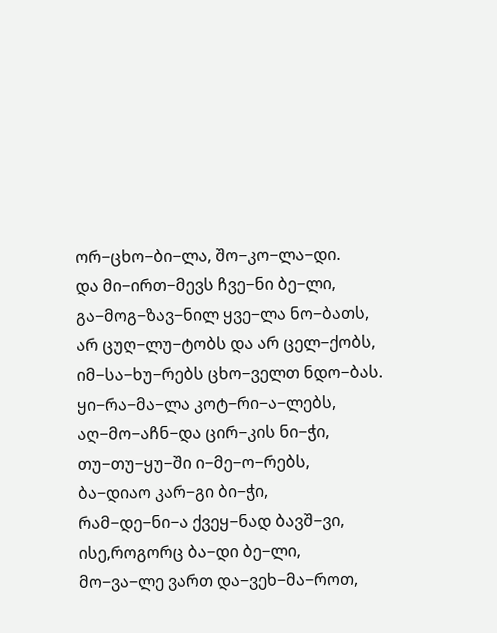ორ−ცხო−ბი−ლა, შო−კო−ლა−დი.
და მი−ირთ−მევს ჩვე−ნი ბე−ლი,
გა−მოგ−ზავ−ნილ ყვე−ლა ნო−ბათს,
არ ცუღ−ლუ−ტობს და არ ცელ−ქობს,
იმ−სა−ხუ−რებს ცხო−ველთ ნდო−ბას.
ყი−რა−მა−ლა კოტ−რი−ა−ლებს,
აღ−მო−აჩნ−და ცირ−კის ნი−ჭი,
თუ−თუ−ყუ−ში ი−მე−ო−რებს,
ბა−დიაო კარ−გი ბი−ჭი,
რამ−დე−ნი−ა ქვეყ−ნად ბავშ−ვი,
ისე,როგორც ბა−დი ბე−ლი,
მო−ვა−ლე ვართ და−ვეხ−მა−როთ,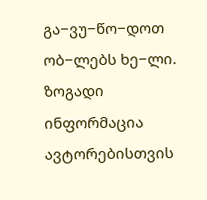გა−ვუ−წო−დოთ ობ−ლებს ხე−ლი.
ზოგადი ინფორმაცია
ავტორებისთვის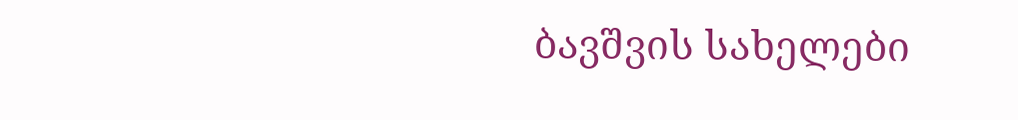ბავშვის სახელები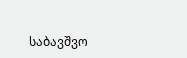საბავშვო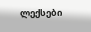ლექსები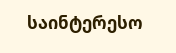საინტერესო